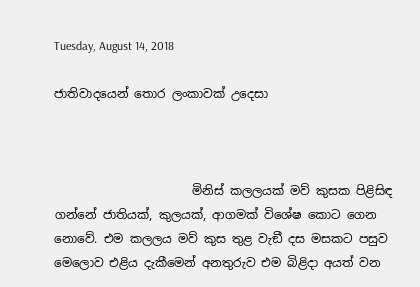Tuesday, August 14, 2018

ජාතිවාදයෙන් තොර ලංකාවක් උදෙසා



                       මිනිස් කලලයක් මව් කුසක පිළිසිඳ ගන්නේ ජාතියක්, කුලයක්, ආගමක් විශේෂ කොට ගෙන නොවේ. එම කලලය මව් කුස තුළ වැඞී දස මසකට පසුව මෙලොව එළිය දැකීමෙන් අනතුරුව එම බිළිදා අයත් වන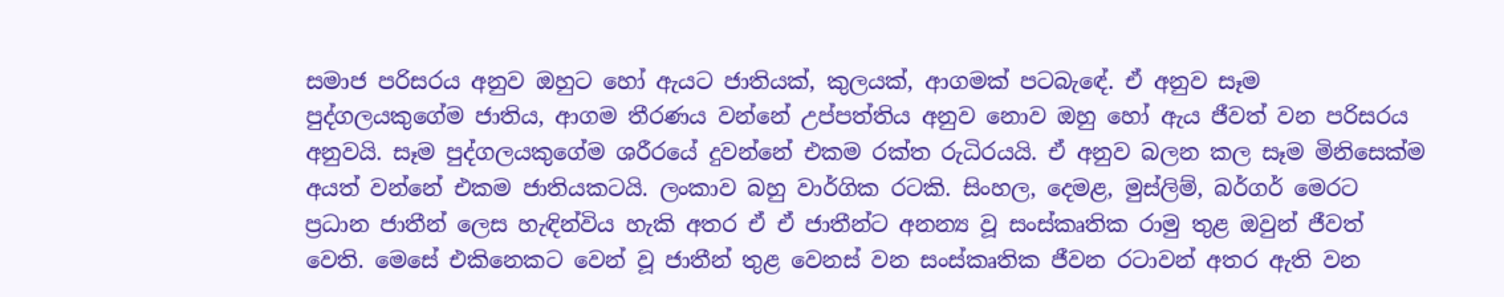සමාජ පරිසරය අනුව ඔහුට හෝ ඇයට ජාතියක්, කුලයක්, ආගමක් පටබැඳේ. ඒ අනුව සෑම පුද්ගලයකුගේම ජාතිය, ආගම තීරණය වන්නේ උප්පත්තිය අනුව නොව ඔහු හෝ ඇය ජීවත් වන පරිසරය අනුවයි. සෑම පුද්ගලයකුගේම ශරීරයේ දුවන්නේ එකම රක්ත රුධිරයයි. ඒ අනුව බලන කල සෑම මිනිසෙක්ම අයත් වන්නේ එකම ජාතියකටයි. ලංකාව බහු වාර්ගික රටකි. සිංහල, දෙමළ, මුස්ලිම්, බර්ගර් මෙරට ප්‍රධාන ජාතීන් ලෙස හැඳින්විය හැකි අතර ඒ ඒ ජාතීන්ට අනන්‍ය වූ සංස්කෘතික රාමු තුළ ඔවුන් ජීවත් වෙති. මෙසේ එකිනෙකට වෙන් වූ ජාතීන් තුළ වෙනස් වන සංස්කෘතික ජීවන රටාවන් අතර ඇති වන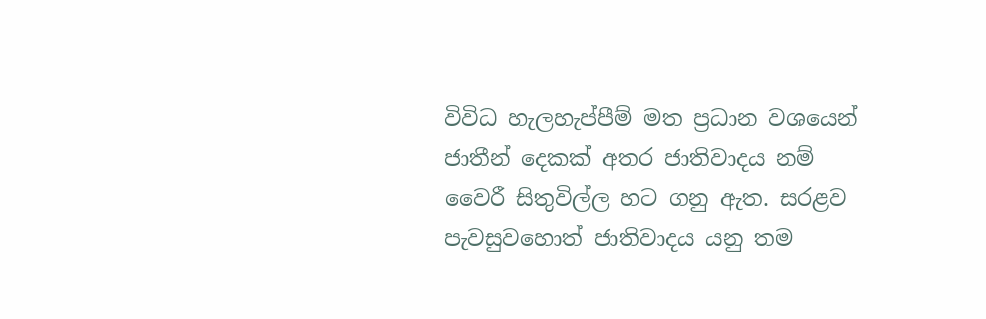විවිධ හැලහැප්පීම් මත ප්‍රධාන වශයෙන් ජාතීන් දෙකක් අතර ජාතිවාදය නම් වෛරී සිතුවිල්ල හට ගනු ඇත. සරළව පැවසුවහොත් ජාතිවාදය යනු තම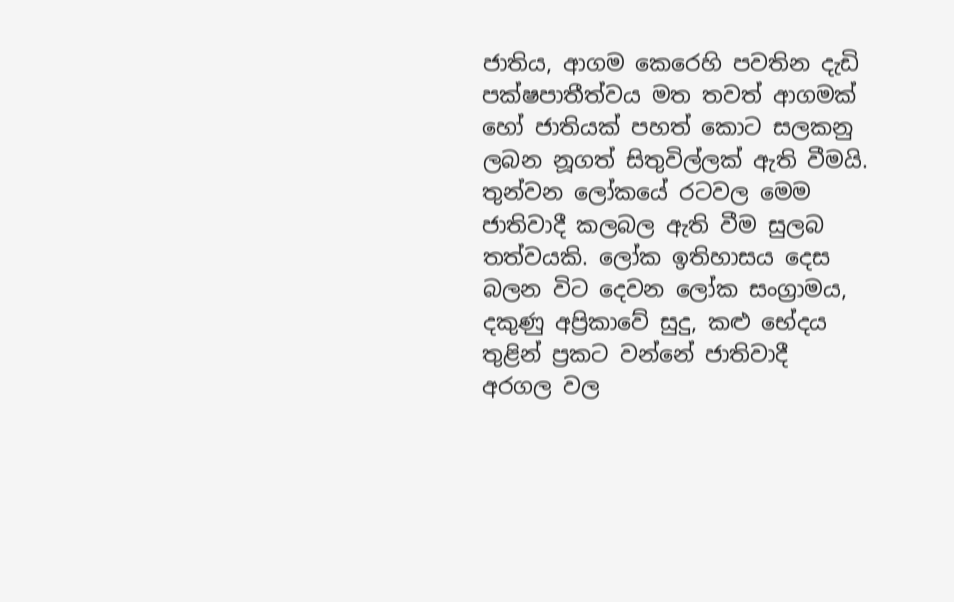ජාතිය, ආගම කෙරෙහි පවතින දැඩි පක්ෂපාතීත්වය මත තවත් ආගමක් හෝ ජාතියක් පහත් කොට සලකනු ලබන නූගත් සිතුවිල්ලක් ඇති වීමයි. තුන්වන ලෝකයේ රටවල මෙම ජාතිවාදී කලබල ඇති වීම සුලබ තත්වයකි. ලෝක ඉතිහාසය දෙස බලන විට දෙවන ලෝක සංග්‍රාමය, දකුණු අප්‍රිකාවේ සුදු, කළු භේදය තුළින් ප්‍රකට වන්නේ ජාතිවාදී අරගල වල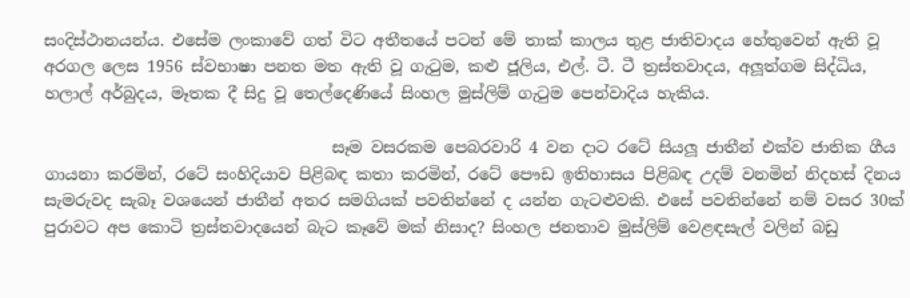සංදිස්ථානයන්ය. එසේම ලංකාවේ ගත් විට අතීතයේ පටන් මේ තාක් කාලය තුළ ජාතිවාදය හේතුවෙන් ඇති වූ අරගල ලෙස 1956 ස්වභාෂා පනත මත ඇති වූ ගැටුම, කළු ජූලිය, එල්. ටී. ටී ත්‍රස්තවාදය, අලූත්ගම සිද්ධිය, හලාල් අර්බුදය, මෑතක දී සිදු වූ තෙල්දෙණියේ සිංහල මුස්ලිම් ගැටුම පෙන්වාදිය හැකිය.

                                    සෑම වසරකම පෙබරවාරි 4 වන දාට රටේ සියලූ ජාතීන් එක්ව ජාතික ගීය ගායනා කරමින්, රටේ සංහිදියාව පිළිබඳ කතා කරමින්, රටේ පෞඩ ඉතිහාසය පිළිබඳ උදම් වනමින් නිදහස් දිනය සැමරුවද සැබෑ වශයෙන් ජාතීන් අතර සමගියක් පවතින්නේ ද යන්න ගැටළුවකි. එසේ පවතින්නේ නම් වසර 30ක් පුරාවට අප කොටි ත්‍රස්තවාදයෙන් බැට කෑවේ මක් නිසාද? සිංහල ජනතාව මුස්ලිම් වෙළඳසැල් වලින් බඩු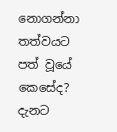නොගන්නා තත්වයට පත් වූයේ කෙසේද? දැනට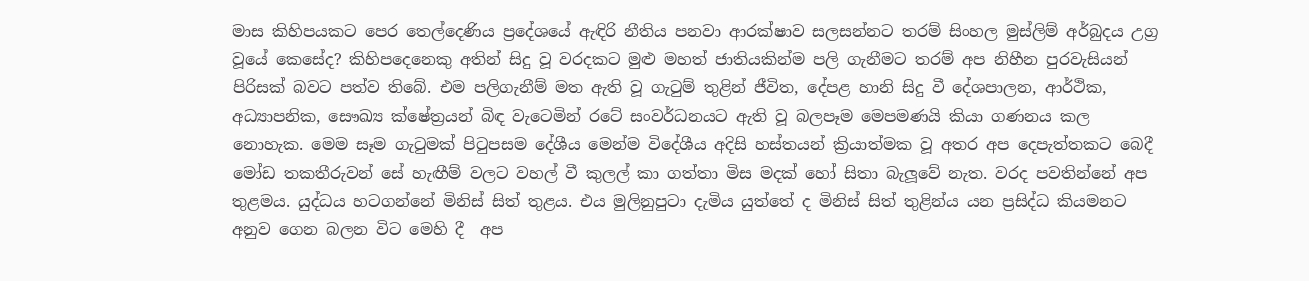මාස කිහිපයකට පෙර තෙල්දෙණිය ප්‍රදේශයේ ඇඳිරි නීතිය පනවා ආරක්ෂාව සලසන්නට තරම් සිංහල මුස්ලිම් අර්බුදය උග්‍ර වූයේ කෙසේද? කිහිපදෙනෙකු අතින් සිදු වූ වරදකට මුළු මහත් ජාතියකින්ම පලි ගැනීමට තරම් අප නිහීන පුරවැසියන් පිරිසක් බවට පත්ව තිබේ. එම පලිගැනීම් මත ඇති වූ ගැටුම් තුළින් ජීවිත, දේපළ හානි සිදු වී දේශපාලන, ආර්ථික, අධ්‍යාපනික, සෞඛ්‍ය ක්ෂේත්‍රයන් බිඳ වැටෙමින් රටේ සංවර්ධනයට ඇති වූ බලපෑම මෙපමණයි කියා ගණනය කල නොහැක. මෙම සෑම ගැටුමක් පිටුපසම දේශීය මෙන්ම විදේශීය අදිසි හස්තයන් ක්‍රියාත්මක වූ අතර අප දෙපැත්තකට බෙදී මෝඩ තකතීරුවන් සේ හැඟීම් වලට වහල් වී කුලල් කා ගත්තා මිස මදක් හෝ සිතා බැලූවේ නැත. වරද පවතින්නේ අප තුළමය. යුද්ධය හටගන්නේ මිනිස් සිත් තුළය. එය මුලිනුපුටා දැමිය යුත්තේ ද මිනිස් සිත් තුළින්ය යන ප්‍රසිද්ධ කියමනට අනුව ගෙන බලන විට මෙහි දී  අප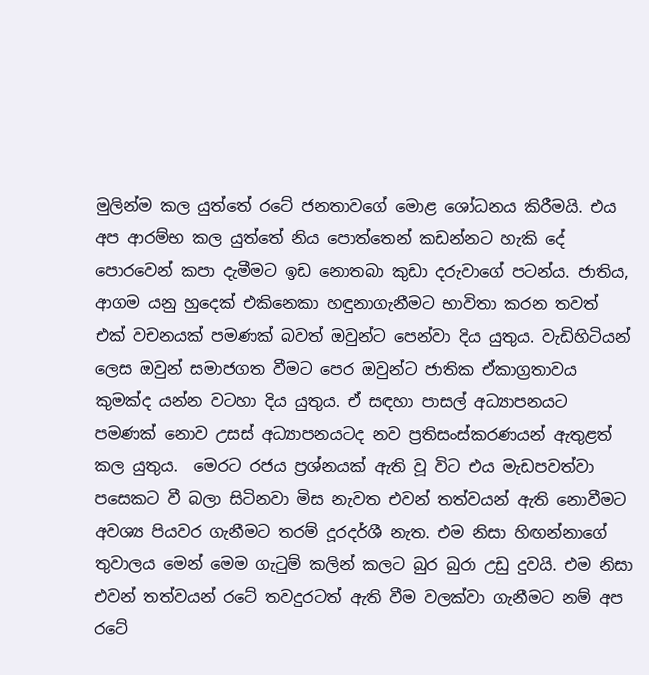මුලින්ම කල යුත්තේ රටේ ජනතාවගේ මොළ ශෝධනය කිරීමයි. එය අප ආරම්භ කල යුත්තේ නිය පොත්තෙන් කඩන්නට හැකි දේ පොරවෙන් කපා දැමීමට ඉඩ නොතබා කුඩා දරුවාගේ පටන්ය. ජාතිය, ආගම යනු හුදෙක් එකිනෙකා හඳුනාගැනීමට භාවිතා කරන තවත් එක් වචනයක් පමණක් බවත් ඔවුන්ට පෙන්වා දිය යුතුය. වැඩිහිටියන් ලෙස ඔවුන් සමාජගත වීමට පෙර ඔවුන්ට ජාතික ඒකාග්‍රතාවය කුමක්ද යන්න වටහා දිය යුතුය. ඒ සඳහා පාසල් අධ්‍යාපනයට පමණක් නොව උසස් අධ්‍යාපනයටද නව ප්‍රතිසංස්කරණයන් ඇතුළත් කල යුතුය.  මෙරට රජය ප්‍රශ්නයක් ඇති වූ විට එය මැඩපවත්වා පසෙකට වී බලා සිටිනවා මිස නැවත එවන් තත්වයන් ඇති නොවීමට අවශ්‍ය පියවර ගැනීමට තරම් දූරදර්ශී නැත. එම නිසා හිඟන්නාගේ තුවාලය මෙන් මෙම ගැටුම් කලින් කලට බුර බුරා උඩු දුවයි. එම නිසා එවන් තත්වයන් රටේ තවදුරටත් ඇති වීම වලක්වා ගැනීමට නම් අප රටේ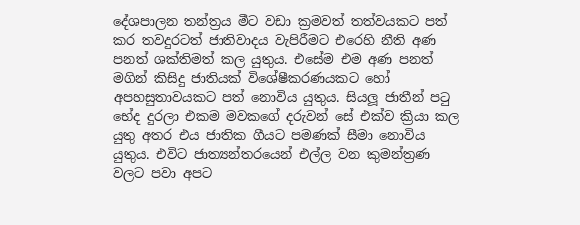දේශපාලන තන්ත්‍රය මීට වඩා ක්‍රමවත් තත්වයකට පත් කර තවදුරටත් ජාතිවාදය වැපිරීමට එරෙහි නීති අණ පනත් ශක්තිමත් කල යුතුය. එසේම එම අණ පනත් මගින් කිසිදු ජාතියක් විශේෂීකරණයකට හෝ අපහසුතාවයකට පත් නොවිය යුතුය. සියලූ ජාතීන් පටු භේද දුරලා එකම මවකගේ දරුවන් සේ එක්ව ක්‍රියා කල යුතු අතර එය ජාතික ගීයට පමණක් සීමා නොවිය යුතුය. එවිට ජාත්‍යන්තරයෙන් එල්ල වන කුමන්ත්‍රණ වලට පවා අපට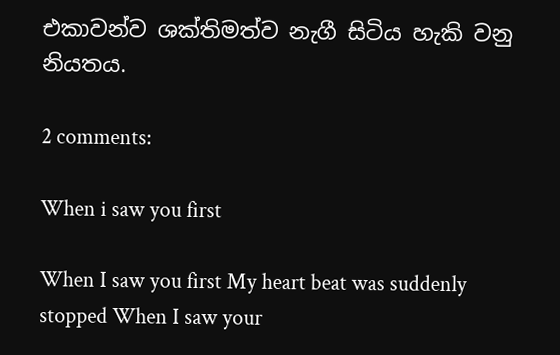එකාවන්ව ශක්තිමත්ව නැගී සිටිය හැකි වනු නියතය.

2 comments:

When i saw you first

When I saw you first My heart beat was suddenly stopped When I saw your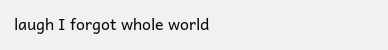laugh I forgot whole world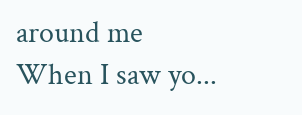around me When I saw yo...